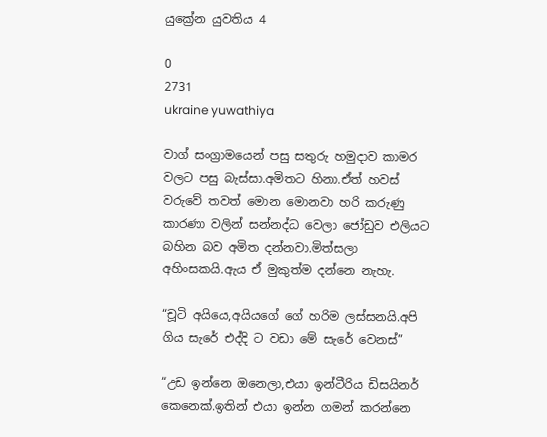යුක්‍රේන යුවතිය 4

0
2731
ukraine yuwathiya

වාග් සංග්‍රාමයෙන් පසු සතුරු හමුදාව කාමර වලට පසු බැස්සා.අමිතට හිනා.ඒත් හවස් වරුවේ තවත් මොන මොනවා හරි කරුණු කාරණා වලින් සන්නද්ධ වෙලා ජෝඩුව එලියට බහින බව අමිත දන්නවා.මිත්සලා අහිංසකයි.ඇය ඒ මුකුත්ම දන්නෙ නැහැ.

“චූටි අයියෙ,අයියගේ ගේ හරිම ලස්සනයි.අපි ගිය සැරේ එද්දි ට වඩා මේ සැරේ වෙනස්”

“උඩ ඉන්නෙ ඔනෙලා,එයා ඉන්ටීරිය ඩිසයිනර් කෙනෙක්.ඉතින් එයා ඉන්න ගමන් කරන්නෙ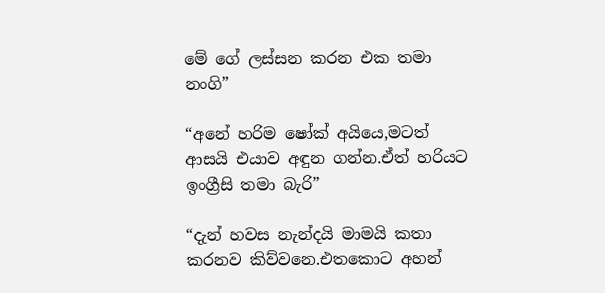මේ ගේ ලස්සන කරන එක තමා නංගි”

“අනේ හරිම ෂෝක් අයියෙ,මටත් ආසයි එයාව අඳුන ගන්න.ඒත් හරියට ඉංග්‍රීසි තමා බැරි”

“දැන් හවස නැන්දයි මාමයි කතා කරනව කිව්වනෙ.එතකොට අහන්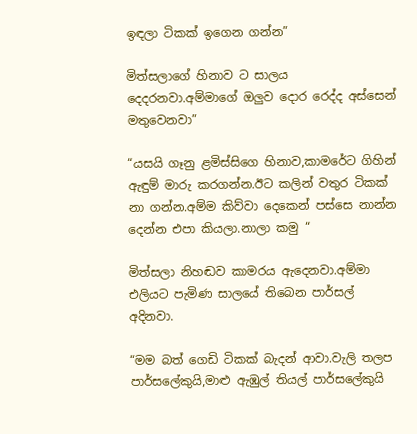ඉඳලා ටිකක් ඉගෙන ගන්න”

මිත්සලාගේ හිනාව ට සාලය දෙදරනවා.අම්මාගේ ඔලුව දොර රෙද්ද අස්සෙන් මතුවෙනවා”

“යසයි ගෑනු ළමිස්සිගෙ හිනාව,කාමරේට ගිහින් ඇඳුම් මාරු කරගන්න.ඊට කලින් වතුර ටිකක් නා ගන්න.අම්ම කිව්වා දෙකෙන් පස්සෙ නාන්න දෙන්න එපා කියලා.නාලා කමු “

මිත්සලා නිහඬව කාමරය ඇදෙනවා.අම්මා එලියට පැමිණ සාලයේ තිබෙන පාර්සල් අදිනවා.

“මම බත් ගෙඩි ටිකක් බැදන් ආවා.වැලි තලප පාර්සලේකුයි,මාළු ඇඹුල් තියල් පාර්සලේකුයි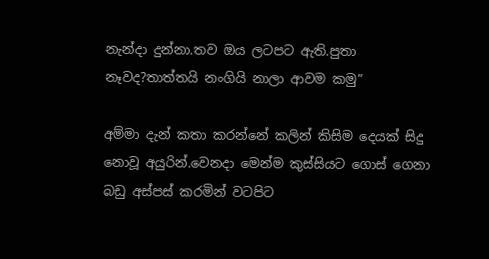නැන්දා දුන්නා.තව ඔය ලටපට ඇති.පුතා නෑවද?තාත්තයි නංගියි නාලා ආවම කමු”

අම්මා දැන් කතා කරන්නේ කලින් කිසිම දෙයක් සිදු නොවූ අයුරින්.වෙනදා මෙන්ම කුස්සියට ගොස් ගෙනා බඩු අස්පස් කරමින් වටපිට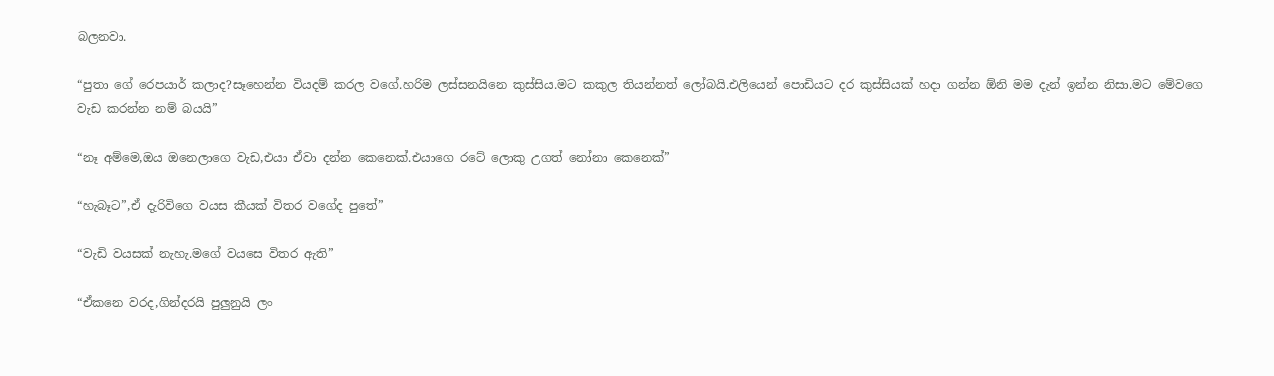බලනවා.

“පුතා ගේ රෙපයාර් කලාද?සෑහෙන්න වියදම් කරල වගේ.හරිම ලස්සනයිනෙ කුස්සිය.මට කකුල තියන්නත් ලෝබයි.එලියෙන් පොඩියට දර කුස්සියක් හදා ගන්න ඕනි මම දැන් ඉන්න නිසා.මට මේවගෙ වැඩ කරන්න නම් බයයි”

“නෑ අම්මෙ,ඔය ඔනෙලාගෙ වැඩ,එයා ඒවා දන්න කෙනෙක්.එයාගෙ රටේ ලොකු උගත් නෝනා කෙනෙක්”

“හැබෑට”,ඒ දැරිවිගෙ වයස කීයක් විතර වගේද පුතේ”

“වැඩි වයසක් නැහැ.මගේ වයසෙ විතර ඇති”

“ඒකනෙ වරද,ගින්දරයි පුලුනුයි ලං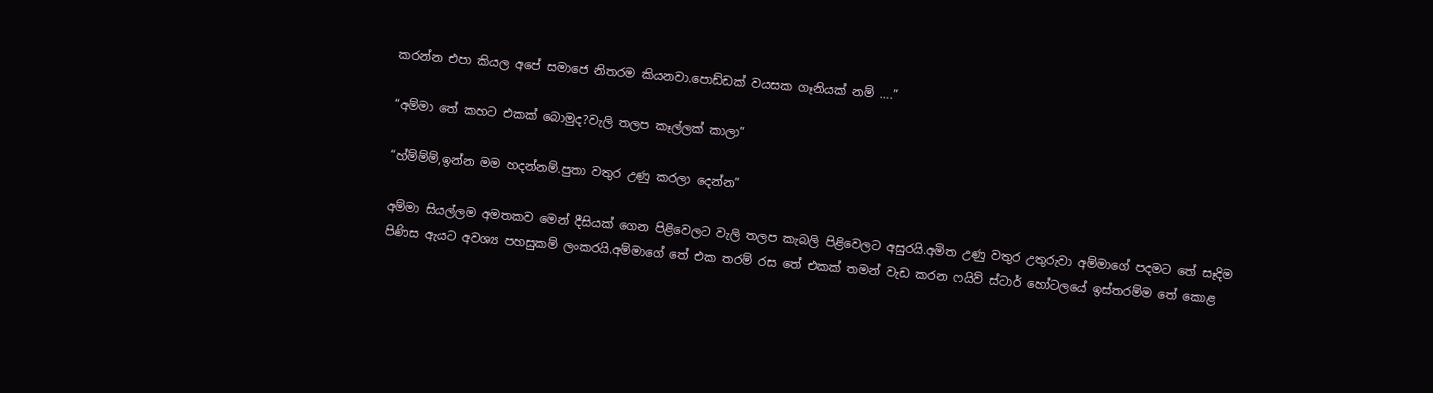කරන්න එපා කියල අපේ සමාජෙ නිතරම කියනවා.පොඩ්ඩක් වයසක ගෑනියක් නම් ….”

“අම්මා තේ කහට එකක් බොමුද?වැලි තලප කෑල්ලක් කාලා”

“හ්ම්ම්ම්,ඉන්න මම හදන්නම්.පුතා වතුර උණු කරලා දෙන්න”

අම්මා සියල්ලම අමතකව මෙන් දීසියක් ගෙන පිළිවෙලට වැලි තලප කැබලි පිළිවෙලට අසුරයි.අමිත උණු වතුර උතුරුවා අම්මාගේ පදමට තේ සෑදිම පිණිස ඇයට අවශ්‍ය පහසුකම් ලංකරයි.අම්මාගේ තේ එක තරම් රස තේ එකක් තමන් වැඩ කරන ෆයිව් ස්ටාර් හෝටලයේ ඉස්තරම්ම තේ කොළ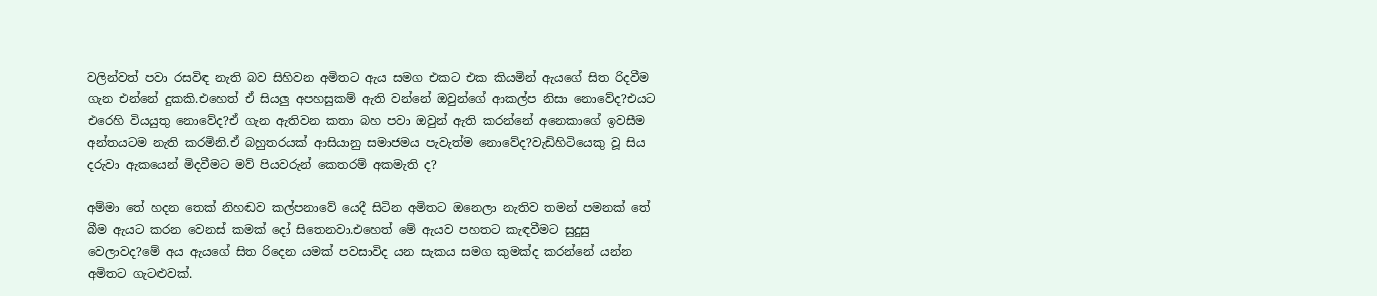වලින්වත් පවා රසවිඳ නැති බව සිහිවන අමිතට ඇය සමග එකට එක කියමින් ඇයගේ සිත රිදවීම ගැන එන්නේ දුකකි.එහෙත් ඒ සියලු අපහසුකම් ඇති වන්නේ ඔවුන්ගේ ආකල්ප නිසා නොවේද?එයට එරෙහි වියයුතු නොවේද?ඒ ගැන ඇතිවන කතා බහ පවා ඔවුන් ඇති කරන්නේ අනෙකාගේ ඉවසීම අන්තයටම නැති කරමිනි.ඒ බහුතරයක් ආසියානු සමාජමය පැවැත්ම නොවේද?වැඩිහිටියෙකු වූ සිය දරුවා ඇකයෙන් මිදවීමට මව් පියවරුන් කෙතරම් අකමැති ද?

අම්මා තේ හදන තෙක් නිහඬව කල්පනාවේ යෙදී සිටින අමිතට ඔනෙලා නැතිව තමන් පමනක් තේ බීම ඇයට කරන වෙනස් කමක් දෝ සිතෙනවා.එහෙත් මේ ඇයව පහතට කැඳවීමට සුදුසු වෙලාවද?මේ අය ඇයගේ සිත රිදෙන යමක් පවසාවිද යන සැකය සමග කුමක්ද කරන්නේ යන්න අමිතට ගැටළුවක්.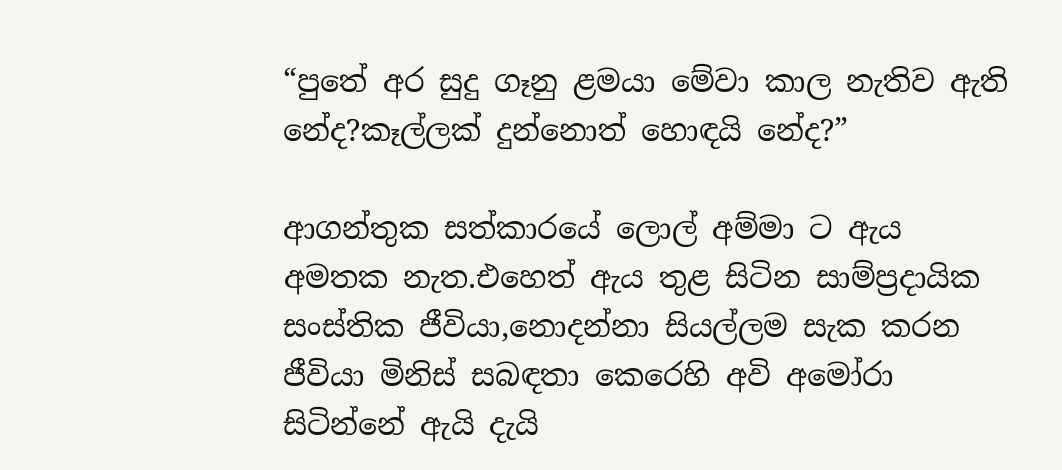“පුතේ අර සුදු ගෑනු ළමයා මේවා කාල නැතිව ඇති නේද?කෑල්ලක් දුන්නොත් හොඳයි නේද?”

ආගන්තුක සත්කාරයේ ලොල් අම්මා ට ඇය අමතක නැත.එහෙත් ඇය තුළ සිටින සාම්ප්‍රදායික සංස්තික ජීවියා,නොදන්නා සියල්ලම සැක කරන ජීවියා මිනිස් සබඳතා කෙරෙහි අවි අමෝරා සිටින්නේ ඇයි දැයි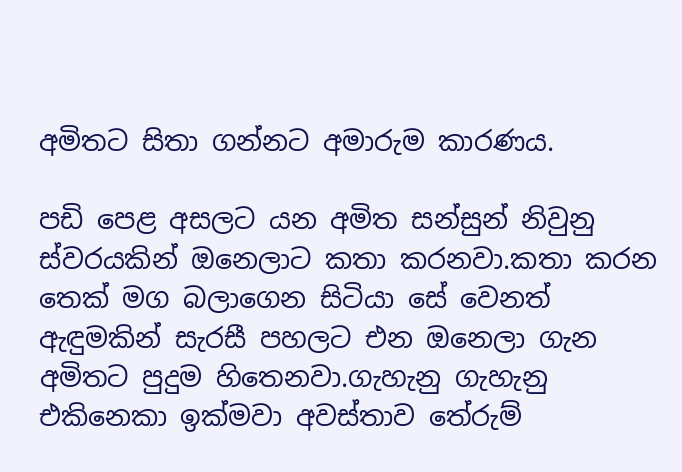අමිතට සිතා ගන්නට අමාරුම කාරණය.

පඩි පෙළ අසලට යන අමිත සන්සුන් නිවුනු ස්වරයකින් ඔනෙලාට කතා කරනවා.කතා කරන තෙක් මග බලාගෙන සිටියා සේ වෙනත් ඇඳුමකින් සැරසී පහලට එන ඔනෙලා ගැන අමිතට පුදුම හිතෙනවා.ගැහැනු ගැහැනු එකිනෙකා ඉක්මවා අවස්තාව තේරුම්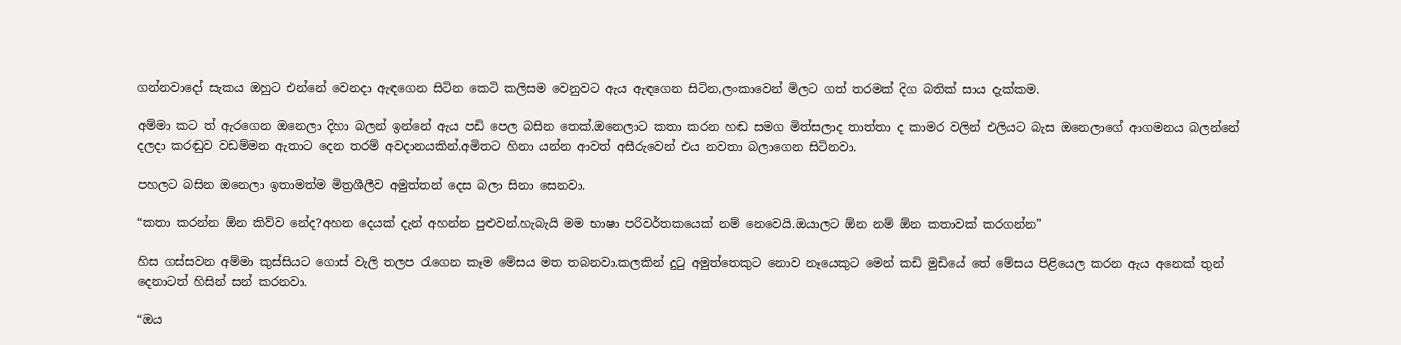ගන්නවාදෝ සැකය ඔහුට එන්නේ වෙනදා ඇඳගෙන සිටින කෙටි කලිසම වෙනුවට ඇය ඇඳගෙන සිටින,ලංකාවෙන් මිලට ගත් තරමක් දිග බතික් සාය දැක්කම.

අම්මා කට ත් ඇරගෙන ඔනෙලා දිහා බලන් ඉන්නේ ඇය පඩි පෙල බසින තෙක්.ඔනෙලාට කතා කරන හඬ සමග මිත්සලාද තාත්තා ද කාමර වලින් එලියට බැස ඔනෙලාගේ ආගමනය බලන්නේ දලදා කරඬුව වඩම්මන ඇතාට දෙන තරම් අවදානයකින්.අමිතට හිනා යන්න ආවත් අසීරුවෙන් එය නවතා බලාගෙන සිටිනවා.

පහලට බසින ඔනෙලා ඉතාමත්ම මිත්‍රශීලීව අමුත්තන් දෙස බලා සිනා සෙනවා.

“කතා කරන්න ඕන කිව්ව නේද?අහන දෙයක් දැන් අහන්න පුළුවන්.හැබැයි මම භාෂා පරිවර්තකයෙක් නම් නෙවෙයි.ඔයාලට ඕන නම් ඕන කතාවක් කරගන්න”

හිස ගස්සවන අම්මා කුස්සියට ගොස් වැලි තලප රැගෙන කෑම මේසය මත තබනවා.කලකින් දුටු අමුත්තෙකුට නොව නෑයෙකුට මෙන් කඩි මුඩියේ තේ මේසය පිළියෙල කරන ඇය අනෙක් තුන් දෙනාටත් හිසින් සන් කරනවා.

“ඔය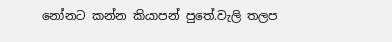නෝනට කන්න කියාපන් පුතේ.වැලි තලප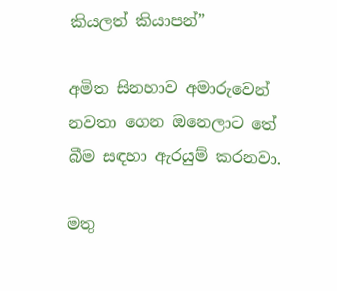කියලත් කියාපන්”

අමිත සිනහාව අමාරුවෙන් නවතා ගෙන ඔනෙලාට තේ බීම සඳහා ඇරයුම් කරනවා.

මතු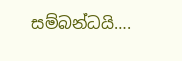සම්බන්ධයි….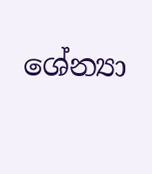ශේන්‍යා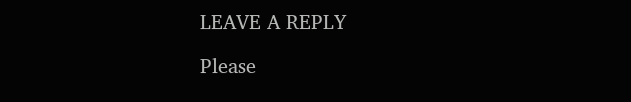LEAVE A REPLY

Please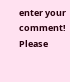enter your comment!
Please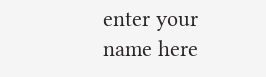enter your name here